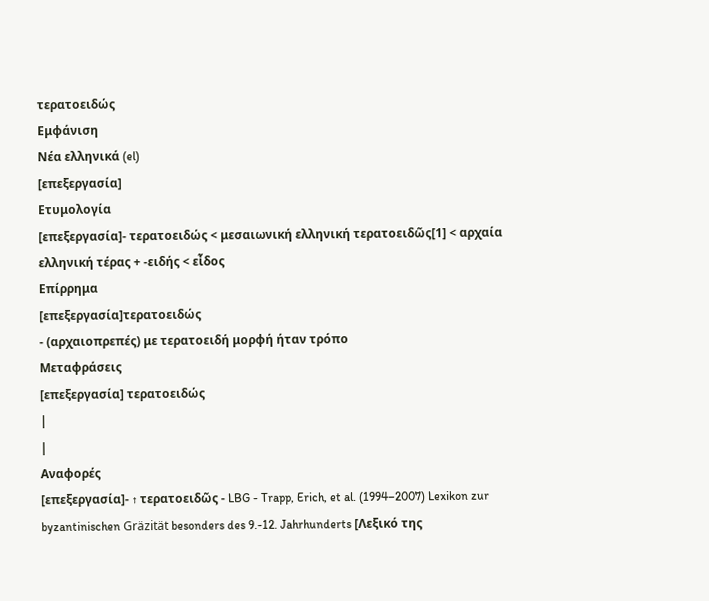τερατοειδώς
Εμφάνιση
Νέα ελληνικά (el)
[επεξεργασία]
Ετυμολογία
[επεξεργασία]- τερατοειδώς < μεσαιωνική ελληνική τερατοειδῶς[1] < αρχαία ελληνική τέρας + -ειδής < εἶδος
Επίρρημα
[επεξεργασία]τερατοειδώς
- (αρχαιοπρεπές) με τερατοειδή μορφή ήταν τρόπο
Μεταφράσεις
[επεξεργασία] τερατοειδώς
|
|
Αναφορές
[επεξεργασία]- ↑ τερατοειδῶς - LBG - Trapp, Erich, et al. (1994–2007) Lexikon zur byzantinischen Gräzität besonders des 9.-12. Jahrhunderts [Λεξικό της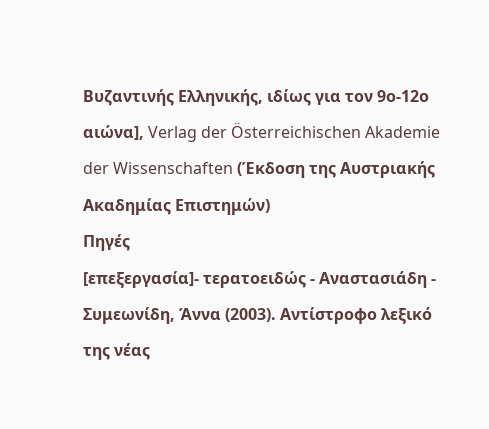Βυζαντινής Ελληνικής, ιδίως για τον 9ο-12ο αιώνα], Verlag der Österreichischen Akademie der Wissenschaften (Έκδοση της Αυστριακής Ακαδημίας Επιστημών)
Πηγές
[επεξεργασία]- τερατοειδώς - Αναστασιάδη - Συμεωνίδη, Άννα (2003). Αντίστροφο λεξικό της νέας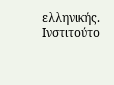ελληνικής. Ινστιτούτο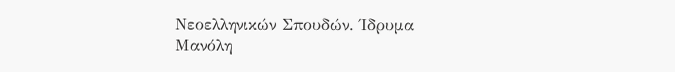Νεοελληνικών Σπουδών. Ίδρυμα Μανόλη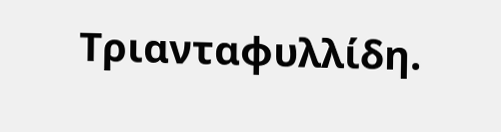Τριανταφυλλίδη.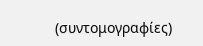(συντομογραφίες)